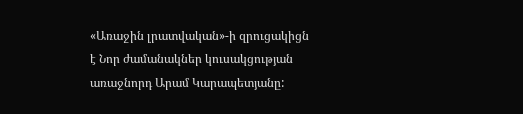«Առաջին լրատվական»-ի զրուցակիցն է Նոր ժամանակներ կուսակցության առաջնորդ Արամ Կարապետյանը: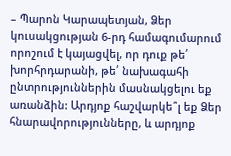– Պարոն Կարապետյան, Ձեր կուսակցության 6-րդ համագումարում որոշում է կայացվել, որ դուք թե՛ խորհրդարանի, թե՛ նախագահի ընտրություններին մասնակցելու եք առանձին: Արդյոք հաշվարկե՞լ եք Ձեր հնարավորությունները, և արդյոք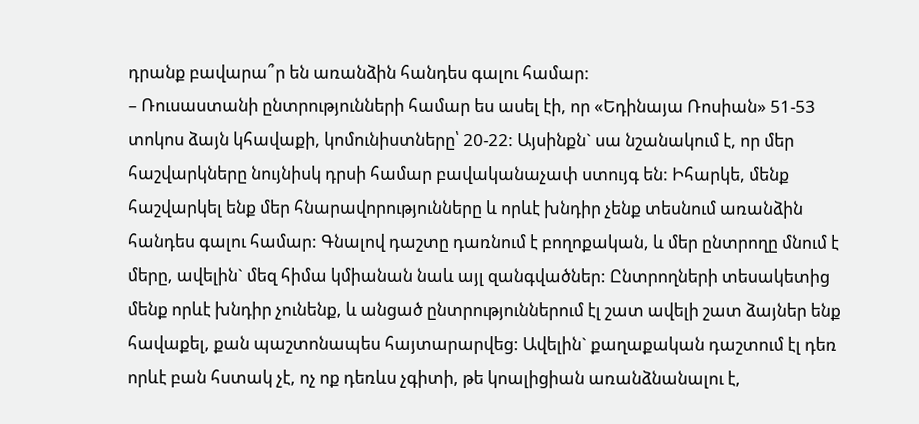դրանք բավարա՞ր են առանձին հանդես գալու համար:
– Ռուսաստանի ընտրությունների համար ես ասել էի, որ «Եդինայա Ռոսիան» 51-53 տոկոս ձայն կհավաքի, կոմունիստները՝ 20-22: Այսինքն` սա նշանակում է, որ մեր հաշվարկները նույնիսկ դրսի համար բավականաչափ ստույգ են: Իհարկե, մենք հաշվարկել ենք մեր հնարավորությունները և որևէ խնդիր չենք տեսնում առանձին հանդես գալու համար: Գնալով դաշտը դառնում է բողոքական, և մեր ընտրողը մնում է մերը, ավելին` մեզ հիմա կմիանան նաև այլ զանգվածներ: Ընտրողների տեսակետից մենք որևէ խնդիր չունենք, և անցած ընտրություններում էլ շատ ավելի շատ ձայներ ենք հավաքել, քան պաշտոնապես հայտարարվեց: Ավելին` քաղաքական դաշտում էլ դեռ որևէ բան հստակ չէ, ոչ ոք դեռևս չգիտի, թե կոալիցիան առանձնանալու է,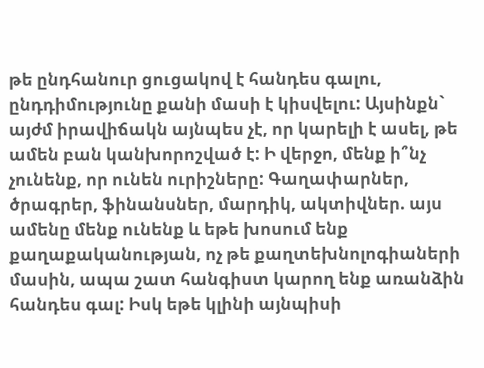թե ընդհանուր ցուցակով է հանդես գալու, ընդդիմությունը քանի մասի է կիսվելու: Այսինքն` այժմ իրավիճակն այնպես չէ, որ կարելի է ասել, թե ամեն բան կանխորոշված է: Ի վերջո, մենք ի՞նչ չունենք, որ ունեն ուրիշները: Գաղափարներ, ծրագրեր, ֆինանսներ, մարդիկ, ակտիվներ. այս ամենը մենք ունենք և եթե խոսում ենք քաղաքականության, ոչ թե քաղտեխնոլոգիաների մասին, ապա շատ հանգիստ կարող ենք առանձին հանդես գալ: Իսկ եթե կլինի այնպիսի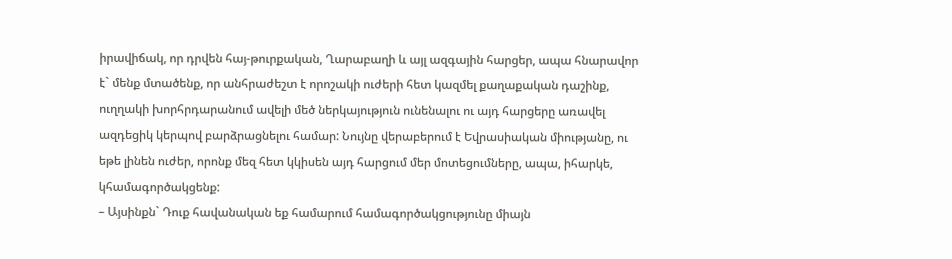իրավիճակ, որ դրվեն հայ-թուրքական, Ղարաբաղի և այլ ազգային հարցեր, ապա հնարավոր է` մենք մտածենք, որ անհրաժեշտ է որոշակի ուժերի հետ կազմել քաղաքական դաշինք, ուղղակի խորհրդարանում ավելի մեծ ներկայություն ունենալու ու այդ հարցերը առավել ազդեցիկ կերպով բարձրացնելու համար: Նույնը վերաբերում է Եվրասիական միությանը, ու եթե լինեն ուժեր, որոնք մեզ հետ կկիսեն այդ հարցում մեր մոտեցումները, ապա, իհարկե, կհամագործակցենք:
– Այսինքն` Դուք հավանական եք համարում համագործակցությունը միայն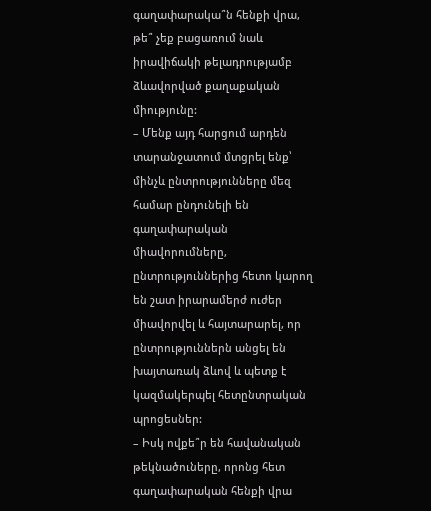գաղափարակա՞ն հենքի վրա, թե՞ չեք բացառում նաև իրավիճակի թելադրությամբ ձևավորված քաղաքական միությունը:
– Մենք այդ հարցում արդեն տարանջատում մտցրել ենք՝ մինչև ընտրությունները մեզ համար ընդունելի են գաղափարական միավորումները, ընտրություններից հետո կարող են շատ իրարամերժ ուժեր միավորվել և հայտարարել, որ ընտրություններն անցել են խայտառակ ձևով և պետք է կազմակերպել հետընտրական պրոցեսներ:
– Իսկ ովքե՞ր են հավանական թեկնածուները, որոնց հետ գաղափարական հենքի վրա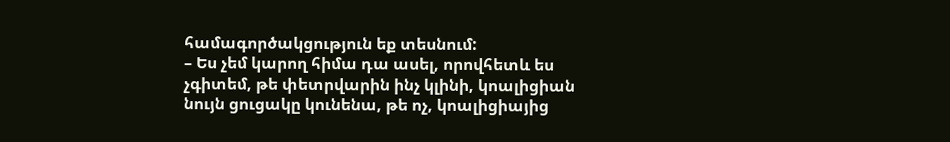համագործակցություն եք տեսնում:
– Ես չեմ կարող հիմա դա ասել, որովհետև ես չգիտեմ, թե փետրվարին ինչ կլինի, կոալիցիան նույն ցուցակը կունենա, թե ոչ, կոալիցիայից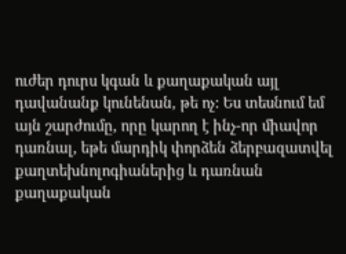ուժեր դուրս կգան և քաղաքական այլ դավանանք կունենան, թե ոչ: Ես տեսնում եմ այն շարժումը, որը կարող է ինչ-որ միավոր դառնալ, եթե մարդիկ փորձեն ձերբազատվել քաղտեխնոլոգիաներից և դառնան քաղաքական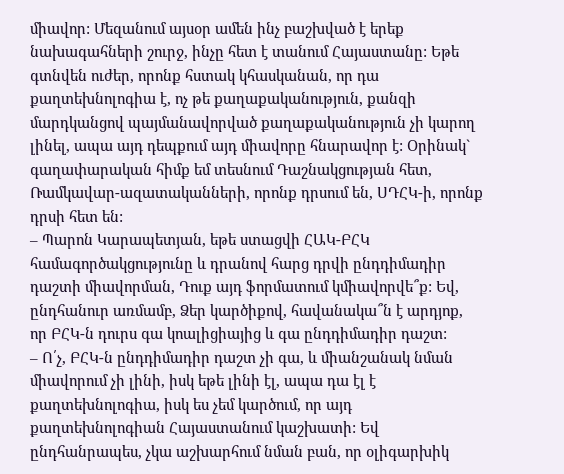միավոր: Մեզանում այսօր ամեն ինչ բաշխված է երեք նախագահների շուրջ, ինչը հետ է տանում Հայաստանը: Եթե գտնվեն ուժեր, որոնք հստակ կհասկանան, որ դա քաղտեխնոլոգիա է, ոչ թե քաղաքականություն, քանզի մարդկանցով պայմանավորված քաղաքականություն չի կարող լինել, ապա այդ դեպքում այդ միավորը հնարավոր է: Օրինակ` գաղափարական հիմք եմ տեսնում Դաշնակցության հետ, Ռամկավար-ազատականների, որոնք դրսում են, ՍԴՀԿ-ի, որոնք դրսի հետ են:
– Պարոն Կարապետյան, եթե ստացվի ՀԱԿ-ԲՀԿ համագործակցությունը և դրանով հարց դրվի ընդդիմադիր դաշտի միավորման, Դուք այդ ֆորմատում կմիավորվե՞ք: Եվ, ընդհանուր առմամբ, Ձեր կարծիքով, հավանակա՞ն է արդյոք, որ ԲՀԿ-ն դուրս գա կոալիցիայից և գա ընդդիմադիր դաշտ:
– Ո՛չ, ԲՀԿ-ն ընդդիմադիր դաշտ չի գա, և միանշանակ նման միավորում չի լինի, իսկ եթե լինի էլ, ապա դա էլ է քաղտեխնոլոգիա, իսկ ես չեմ կարծում, որ այդ քաղտեխնոլոգիան Հայաստանում կաշխատի: Եվ ընդհանրապես, չկա աշխարհում նման բան, որ օլիգարխիկ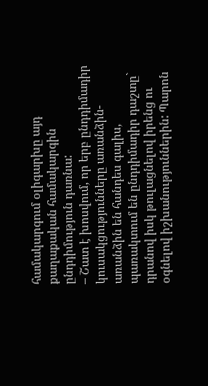համակարգում օլիգարխը այդ քաղաքական համակարգին ընդդիմություն դառնա:
– Շատ է խոսվում, որ երբ ընդդիմադիր կուսակցությունները առանձին-առանձին են հանդես գալիս, պառակտում են ընդդիմադիր դաշտը` դրանով իսկ թուլացնելով իրենց ու օգնելով իշխանություններին: Պարոն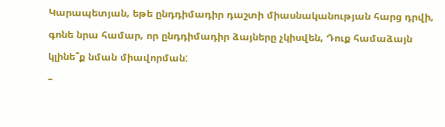Կարապետյան, եթե ընդդիմադիր դաշտի միասնականության հարց դրվի, գոնե նրա համար, որ ընդդիմադիր ձայները չկիսվեն, Դուք համաձայն կլինե՞ք նման միավորման:
–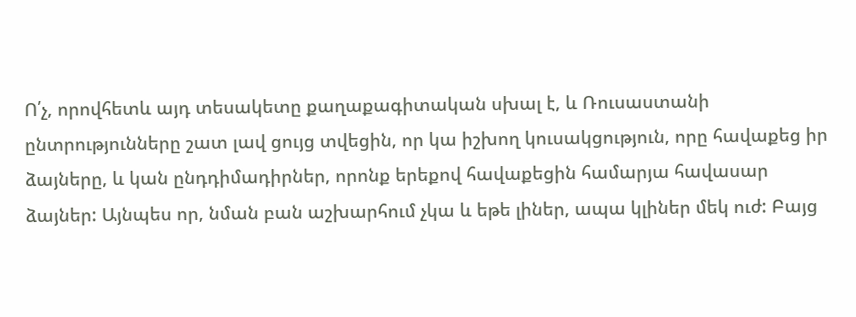Ո՛չ, որովհետև այդ տեսակետը քաղաքագիտական սխալ է, և Ռուսաստանի ընտրությունները շատ լավ ցույց տվեցին, որ կա իշխող կուսակցություն, որը հավաքեց իր ձայները, և կան ընդդիմադիրներ, որոնք երեքով հավաքեցին համարյա հավասար ձայներ: Այնպես որ, նման բան աշխարհում չկա և եթե լիներ, ապա կլիներ մեկ ուժ: Բայց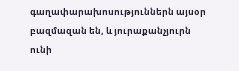գաղափարախոսություններն այսօր բազմազան են, և յուրաքանչյուրն ունի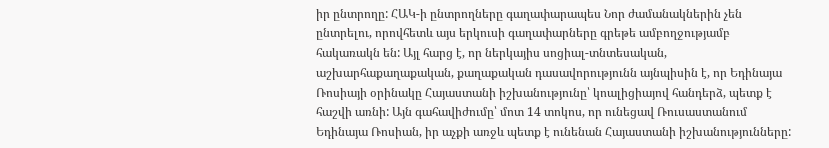իր ընտրողը: ՀԱԿ-ի ընտրողները գաղափարապես Նոր ժամանակներին չեն ընտրելու, որովհետև այս երկուսի գաղափարները գրեթե ամբողջությամբ հակառակն են: Այլ հարց է, որ ներկայիս սոցիալ-տնտեսական, աշխարհաքաղաքական, քաղաքական դասավորությունն այնպիսին է, որ Եդինայա Ռոսիայի օրինակը Հայաստանի իշխանությունը՝ կոալիցիայով հանդերձ, պետք է հաշվի առնի: Այն գահավիժումը՝ մոտ 14 տոկոս, որ ունեցավ Ռուսաստանում Եդինայա Ռոսիան, իր աչքի առջև պետք է ունենան Հայաստանի իշխանությունները: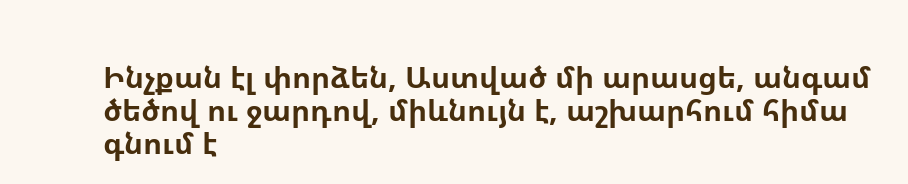Ինչքան էլ փորձեն, Աստված մի արասցե, անգամ ծեծով ու ջարդով, միևնույն է, աշխարհում հիմա գնում է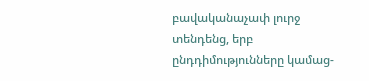բավականաչափ լուրջ տենդենց, երբ ընդդիմությունները կամաց-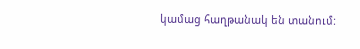կամաց հաղթանակ են տանում: